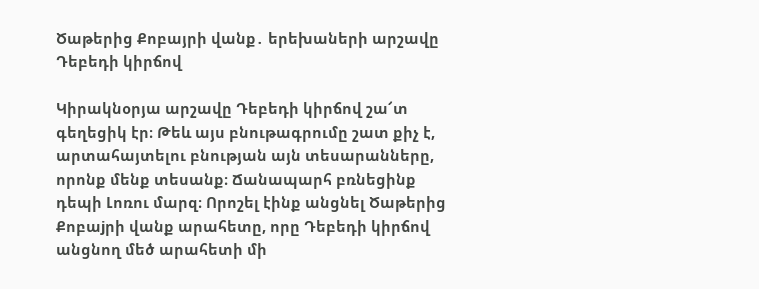Ծաթերից Քոբայրի վանք․ երեխաների արշավը Դեբեդի կիրճով

Կիրակնօրյա արշավը Դեբեդի կիրճով շա՜տ գեղեցիկ էր։ Թեև այս բնութագրումը շատ քիչ է, արտահայտելու բնության այն տեսարանները, որոնք մենք տեսանք։ Ճանապարհ բռնեցինք դեպի Լոռու մարզ։ Որոշել էինք անցնել Ծաթերից Քոբաjրի վանք արահետը, որը Դեբեդի կիրճով անցնող մեծ արահետի մի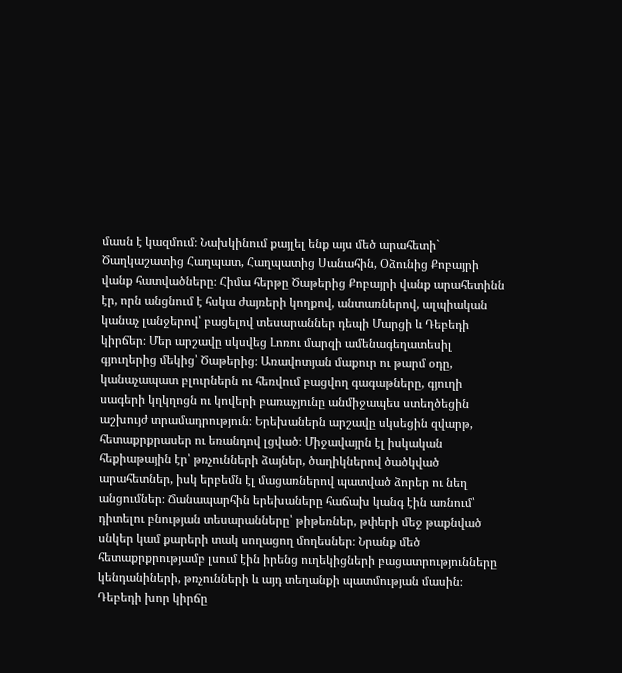մասն է կազմում։ Նախկինում քայլել ենք այս մեծ արահետի` Ծաղկաշատից Հաղպատ, Հաղպատից Սանահին, Օձունից Քոբայրի վանք հատվածները։ Հիմա հերթը Ծաթերից Քոբայրի վանք արահետինն էր, որն անցնում է հսկա ժայռերի կողքով, անտառներով, ալպիական կանաչ լանջերով՝ բացելով տեսարաններ դեպի Մարցի և Դեբեդի կիրճեր։ Մեր արշավը սկսվեց Լոռու մարզի ամենագեղատեսիլ գյուղերից մեկից՝ Ծաթերից։ Առավոտյան մաքուր ու թարմ օդը, կանաչապատ բլուրներն ու հեռվում բացվող գագաթները, գյուղի սագերի կղկղոցն ու կովերի բառաչյունը անմիջապես ստեղծեցին աշխույժ տրամադրություն։ Երեխաներն արշավը սկսեցին զվարթ, հետաքրքրասեր ու եռանդով լցված։ Միջավայրն էլ իսկական հեքիաթային էր՝ թռչունների ձայներ, ծաղիկներով ծածկված արահետներ, իսկ երբեմն էլ մացառներով պատված ձորեր ու նեղ անցումներ։ Ճանապարհին երեխաները հաճախ կանգ էին առնում՝ դիտելու բնության տեսարանները՝ թիթեռներ, թփերի մեջ թաքնված սնկեր կամ քարերի տակ սողացող մողեսներ։ Նրանք մեծ հետաքրքրությամբ լսում էին իրենց ուղեկիցների բացատրությունները կենդանիների, թռչունների և այդ տեղանքի պատմության մասին։ Դեբեդի խոր կիրճը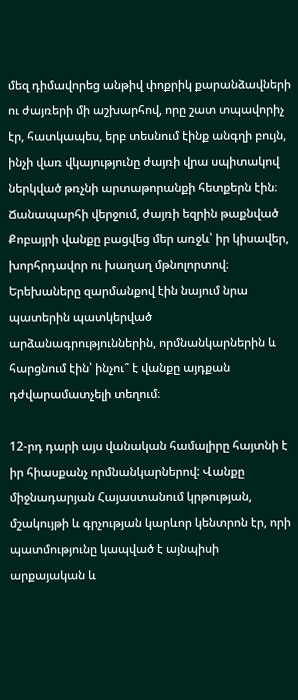մեզ դիմավորեց անթիվ փոքրիկ քարանձավների ու ժայռերի մի աշխարհով, որը շատ տպավորիչ էր, հատկապես, երբ տեսնում էինք անգղի բույն, ինչի վառ վկայությունը ժայռի վրա սպիտակով ներկված թռչնի արտաթորանքի հետքերն էին։ Ճանապարհի վերջում, ժայռի եզրին թաքնված Քոբայրի վանքը բացվեց մեր առջև՝ իր կիսավեր, խորհրդավոր ու խաղաղ մթնոլորտով։ Երեխաները զարմանքով էին նայում նրա պատերին պատկերված արձանագրություններին, որմնանկարներին և հարցնում էին՝ ինչու՞ է վանքը այդքան դժվարամատչելի տեղում։

12-րդ դարի այս վանական համալիրը հայտնի է իր հիասքանչ որմնանկարներով: Վանքը միջնադարյան Հայաստանում կրթության, մշակույթի և գրչության կարևոր կենտրոն էր, որի պատմությունը կապված է այնպիսի արքայական և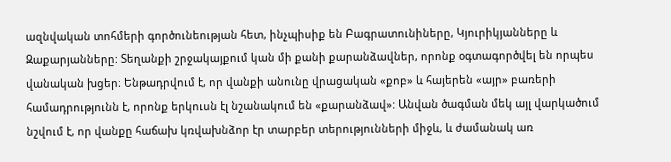ազնվական տոհմերի գործունեության հետ, ինչպիսիք են Բագրատունիները, Կյուրիկյանները և Զաքարյանները: Տեղանքի շրջակայքում կան մի քանի քարանձավներ, որոնք օգտագործվել են որպես վանական խցեր։ Ենթադրվում է, որ վանքի անունը վրացական «քոբ» և հայերեն «այր» բառերի համադրությունն է, որոնք երկուսն էլ նշանակում են «քարանձավ»: Անվան ծագման մեկ այլ վարկածում նշվում է, որ վանքը հաճախ կռվախնձոր էր տարբեր տերությունների միջև, և ժամանակ առ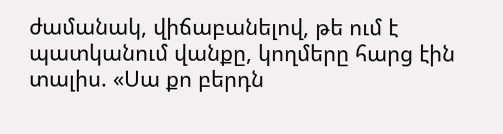ժամանակ, վիճաբանելով, թե ում է պատկանում վանքը, կողմերը հարց էին տալիս. «Սա քո բերդն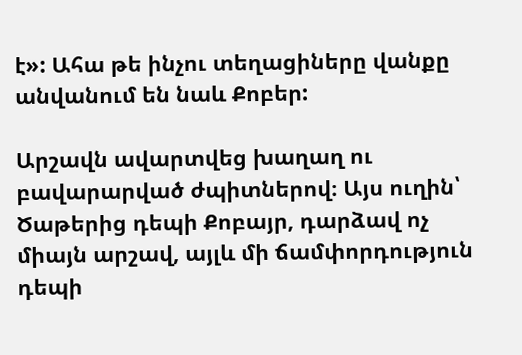է»: Ահա թե ինչու տեղացիները վանքը անվանում են նաև Քոբեր:

Արշավն ավարտվեց խաղաղ ու բավարարված ժպիտներով։ Այս ուղին՝ Ծաթերից դեպի Քոբայր, դարձավ ոչ միայն արշավ, այլև մի ճամփորդություն դեպի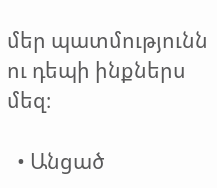մեր պատմությունն ու դեպի ինքներս մեզ։

  • Անցած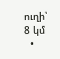ուղի՝ 8 կմ
  •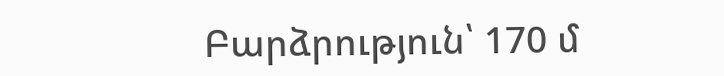Բարձրություն՝ 170 մ